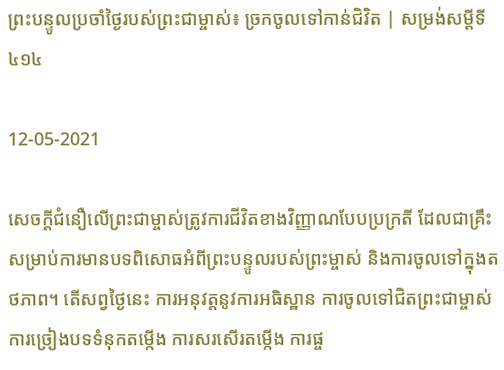ព្រះបន្ទូលប្រចាំថ្ងៃរបស់ព្រះជាម្ចាស់៖ ច្រកចូលទៅកាន់ជិវិត | សម្រង់សម្ដីទី ៤១៤

12-05-2021

សេចក្ដីជំនឿលើព្រះជាម្ចាស់ត្រូវការជីវិតខាងវិញ្ញាណបែបប្រក្រតី ដែលជាគ្រឹះសម្រាប់ការមានបទពិសោធអំពីព្រះបន្ទូលរបស់ព្រះម្ចាស់ និងការចូលទៅក្នុងតថភាព។ តើសព្វថ្ងៃនេះ ការអនុវត្តនូវការអធិស្ឋាន ការចូលទៅជិតព្រះជាម្ចាស់ ការច្រៀងបទទំនុកតម្កើង ការសរសើរតម្កើង ការផ្ច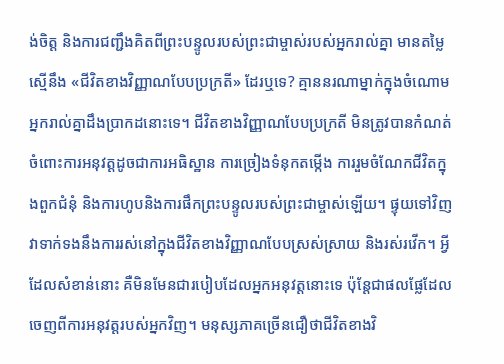ង់ចិត្ត និងការជញ្ជឹងគិតពីព្រះបន្ទូលរបស់ព្រះជាម្ចាស់របស់អ្នករាល់គ្នា មានតម្លៃស្មើនឹង «ជីវិតខាងវិញ្ញាណបែបប្រក្រតី» ដែរឬទេ? គ្មាននរណាម្នាក់ក្នុងចំណោមអ្នករាល់គ្នាដឹងប្រាកដនោះទេ។ ជីវិតខាងវិញ្ញាណបែបប្រក្រតី មិនត្រូវបានកំណត់ចំពោះការអនុវត្តដូចជាការអធិស្ឋាន ការច្រៀងទំនុកតម្កើង ការរួមចំណែកជីវិតក្នុងពួកជំនុំ និងការហូបនិងការផឹកព្រះបន្ទូលរបស់ព្រះជាម្ចាស់ឡើយ។ ផ្ទុយទៅវិញ វាទាក់ទងនឹងការរស់នៅក្នុងជីវិតខាងវិញ្ញាណបែបស្រស់ស្រាយ និងរស់រវើក។ អ្វីដែលសំខាន់នោះ គឺមិនមែនជារបៀបដែលអ្នកអនុវត្តនោះទេ ប៉ុន្តែជាផលផ្លែដែលចេញពីការអនុវត្តរបស់អ្នកវិញ។ មនុស្សភាគច្រើនជឿថាជីវិតខាងវិ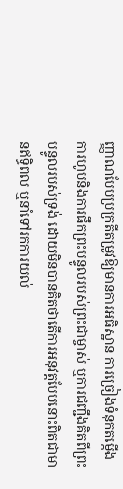ញ្ញាណបែបប្រក្រតីតម្រូវឱ្យមានការអធិស្ឋាន ការច្រៀងទំនុកតម្កើង ការហូបនិងការផឹកព្រះបន្ទូលរបស់ព្រះជាម្ចាស់ ឬការជញ្ជឹងគិតពីព្រះបន្ទូលរបស់ទ្រង់ ដោយមិនបានគិតថាតើការអនុវត្តបែបនោះពិតជាមានឥទ្ធិពល ឬនាំទៅរកការយល់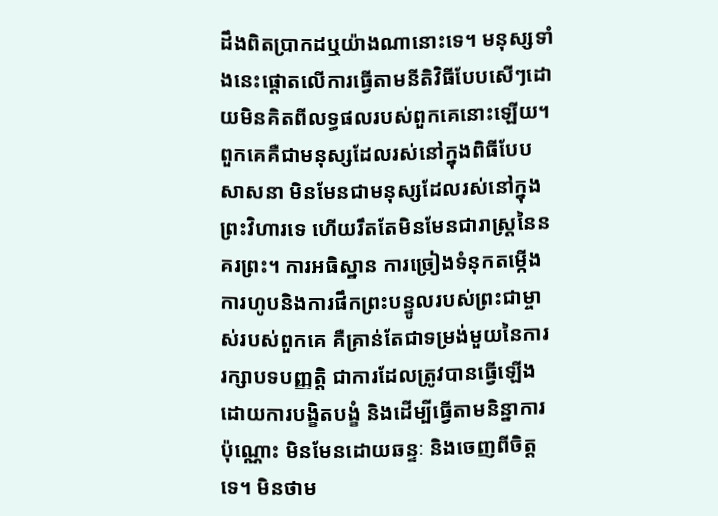ដឹងពិតប្រាកដឬយ៉ាងណានោះទេ។ មនុស្សទាំងនេះផ្តោតលើការធ្វើតាមនីតិវិធីបែបសើៗដោយមិនគិតពីលទ្ធផលរបស់ពួកគេនោះឡើយ។ ពួកគេគឺជាមនុស្សដែលរស់នៅក្នុងពិធីបែបសាសនា មិនមែនជាមនុស្សដែលរស់នៅក្នុងព្រះវិហារទេ ហើយរឹតតែមិនមែនជារាស្ត្រនៃនគរព្រះ។ ការអធិស្ឋាន ការច្រៀងទំនុកតម្កើង ការហូបនិងការផឹកព្រះបន្ទូលរបស់ព្រះជាម្ចាស់របស់ពួកគេ គឺគ្រាន់តែជាទម្រង់មួយនៃការរក្សាបទបញ្ញត្តិ ជាការដែលត្រូវបានធ្វើឡើងដោយការបង្ខិតបង្ខំ និងដើម្បីធ្វើតាមនិន្នាការប៉ុណ្ណោះ មិនមែនដោយឆន្ទៈ និងចេញពីចិត្តទេ។ មិនថាម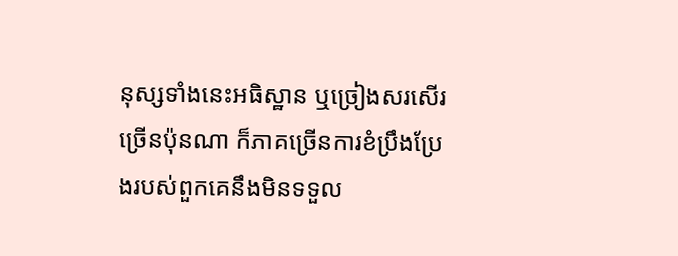នុស្សទាំងនេះអធិស្ឋាន ឬច្រៀងសរសើរច្រើនប៉ុនណា ក៏ភាគច្រើនការខំប្រឹងប្រែងរបស់ពួកគេនឹងមិនទទួល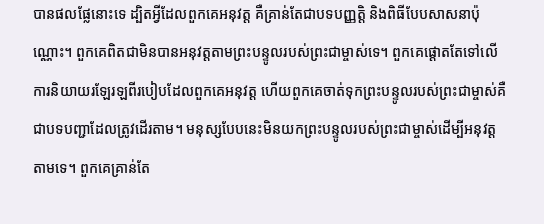បានផលផ្លែនោះទេ ដ្បិតអ្វីដែលពួកគេអនុវត្ត គឺគ្រាន់តែជាបទបញ្ញត្តិ និងពិធីបែបសាសនាប៉ុណ្ណោះ។ ពួកគេពិតជាមិនបានអនុវត្តតាមព្រះបន្ទូលរបស់ព្រះជាម្ចាស់ទេ។ ពួកគេផ្តោតតែទៅលើការនិយាយរឡែរឡពីរបៀបដែលពួកគេអនុវត្ត ហើយពួកគេចាត់ទុកព្រះបន្ទូលរបស់ព្រះជាម្ចាស់គឺជាបទបញ្ជាដែលត្រូវដើរតាម។ មនុស្សបែបនេះមិនយកព្រះបន្ទូលរបស់ព្រះជាម្ចាស់ដើម្បីអនុវត្តតាមទេ។ ពួកគេគ្រាន់តែ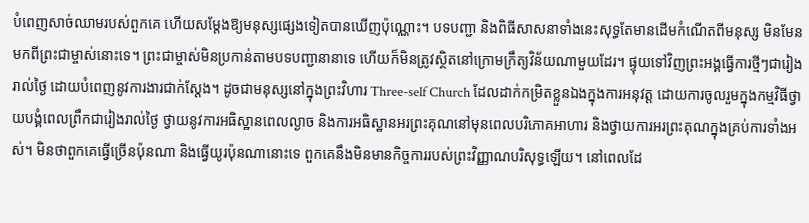បំពេញសាច់ឈាមរបស់ពួកគេ ហើយសម្តែងឱ្យមនុស្សផ្សេងទៀតបានឃើញប៉ុណ្ណោះ។ បទបញ្ជា និងពិធីសាសនាទាំងនេះសុទ្ធតែមានដើមកំណើតពីមនុស្ស មិនមែនមកពីព្រះជាម្ចាស់នោះទេ។ ព្រះជាម្ចាស់មិនប្រកាន់តាមបទបញ្ជានានាទេ ហើយក៏មិនត្រូវស្ថិតនៅក្រោមក្រឹត្យវិន័យណាមួយដែរ។ ផ្ទុយទៅវិញព្រះអង្គធ្វើការថ្មីៗជារៀងរាល់ថ្ងៃ ដោយបំពេញនូវការងារជាក់ស្តែង។ ដូចជាមនុស្សនៅក្នុងព្រះវិហារ Three-self Church ដែលដាក់កម្រិតខ្លួនឯងក្នុងការអនុវត្ត ដោយការចូលរួមក្នុងកម្មវិធីថ្វាយបង្គំពេលព្រឹកជារៀងរាល់ថ្ងៃ ថ្វាយនូវការអធិស្ឋានពេលល្ងាច និងការអធិស្ឋានអរព្រះគុណនៅមុនពេលបរិភោគអាហារ និងថ្វាយការអរព្រះគុណក្នុងគ្រប់ការទាំងអស់។ មិនថាពួកគេធ្វើច្រើនប៉ុនណា និងធ្វើយូរប៉ុនណានោះទេ ពួកគេនឹងមិនមានកិច្ចការរបស់ព្រះវិញ្ញាណបរិសុទ្ធឡើយ។ នៅពេលដែ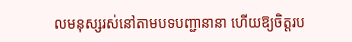លមនុស្សរស់នៅតាមបទបញ្ជានានា ហើយឱ្យចិត្តរប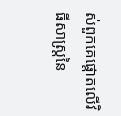ស់ពួកគេផ្តោតលើវិធីសាស្រ្តនៃ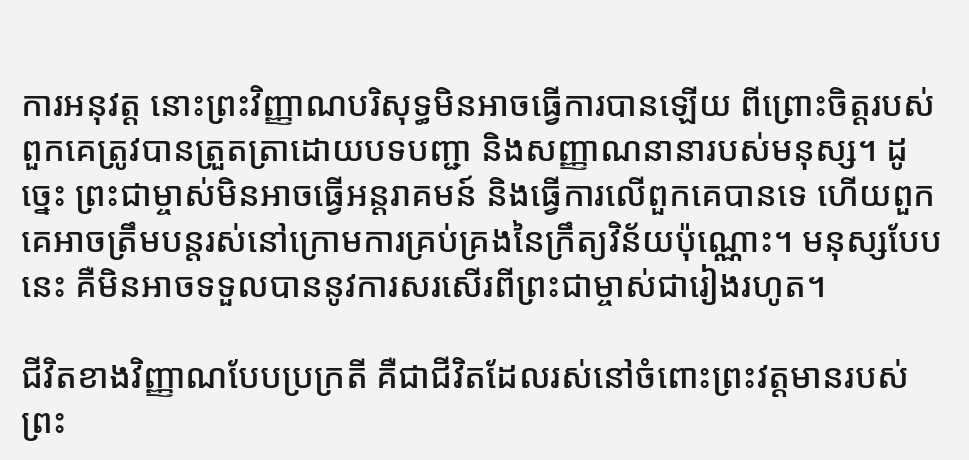ការអនុវត្ត នោះព្រះវិញ្ញាណបរិសុទ្ធមិនអាចធ្វើការបានឡើយ ពីព្រោះចិត្តរបស់ពួកគេត្រូវបានត្រួតត្រាដោយបទបញ្ជា និងសញ្ញាណនានារបស់មនុស្ស។ ដូច្នេះ ព្រះជាម្ចាស់មិនអាចធ្វើអន្តរាគមន៍ និងធ្វើការលើពួកគេបានទេ ហើយពួកគេអាចត្រឹមបន្តរស់នៅក្រោមការគ្រប់គ្រងនៃក្រឹត្យវិន័យប៉ុណ្ណោះ។ មនុស្សបែបនេះ គឺមិនអាចទទួលបាននូវការសរសើរពីព្រះជាម្ចាស់ជារៀងរហូត។

ជីវិតខាងវិញ្ញាណបែបប្រក្រតី គឺជាជីវិតដែលរស់នៅចំពោះព្រះវត្តមានរបស់ព្រះ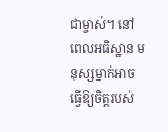ជាម្ចាស់។ នៅពេលអធិស្ឋាន មនុស្សម្នាក់អាចធ្វើឱ្យចិត្តរបស់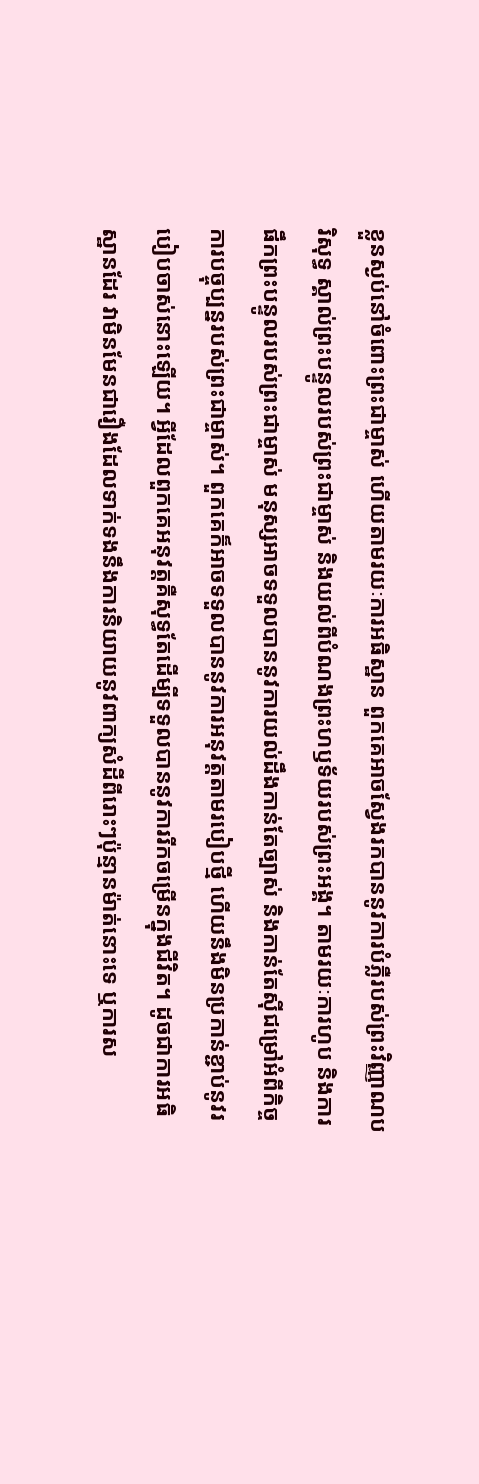ខ្លួនស្ងប់នៅចំពោះព្រះជាម្ចាស់ ហើយតាមរយៈការអធិស្ឋាន ពួកគេអាចស្វែងរកបាននូវការបំភ្លឺរបស់ព្រះវិញ្ញាណបរិសុទ្ធ ស្គាល់ព្រះបន្ទូលរបស់ព្រះជាម្ចាស់ និងយល់ពីបំណងព្រះហឫទ័យរបស់ព្រះអង្គ។ តាមរយៈការហូប និងការផឹកព្រះបន្ទូលរបស់ព្រះជាម្ចាស់ មនុស្សអាចទទួលបាននូវការយល់ដឹងកាន់តែច្បាស់ និងកាន់តែស៊ីជម្រៅអំពីកិច្ចការបច្ចុប្បន្នរបស់ព្រះជាម្ចាស់។ ពួកគេក៏អាចទទួលបាននូវការអនុវត្តតាមរបៀបថ្មី ហើយនឹងមិនប្រកាន់ខ្ជាប់នូវរបៀបចាស់នោះឡើយ។ អ្វីដែលពួកគេអនុវត្តគឺសុទ្ធតែដើម្បីទទួលបាននូវការរីកចម្រើនក្នុងជីវិត។ ដូចជាការអធិស្ឋានដែរ វាមិនមែនជារឿងដែលទាក់ទងនឹងការនិយាយនូវពាក្យសំដីពីរោះៗប៉ុន្មានម៉ាត់នោះទេ ឬការស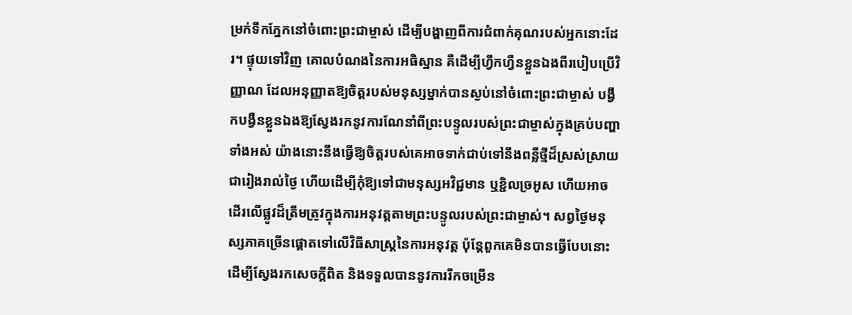ម្រក់ទឹកភ្នែកនៅចំពោះព្រះជាម្ចាស់ ដើម្បីបង្ហាញពីការជំពាក់គុណរបស់អ្នកនោះដែរ។ ផ្ទុយទៅវិញ គោលបំណងនៃការអធិស្ឋាន គឺដើម្បីហ្វឹកហ្វឺនខ្លួនឯងពីរបៀបប្រើវិញ្ញាណ ដែលអនុញ្ញាតឱ្យចិត្តរបស់មនុស្សម្នាក់បានស្ងប់នៅចំពោះព្រះជាម្ចាស់ បង្វឹកបង្វឺនខ្លួនឯងឱ្យស្វែងរកនូវការណែនាំពីព្រះបន្ទូលរបស់ព្រះជាម្ចាស់ក្នុងគ្រប់បញ្ហាទាំងអស់ យ៉ាងនោះនឹងធ្វើឱ្យចិត្តរបស់គេអាចទាក់ជាប់ទៅនឹងពន្លឺថ្មីដ៏ស្រស់ស្រាយជារៀងរាល់ថ្ងៃ ហើយដើម្បីកុំឱ្យទៅជាមនុស្សអវិជ្ជមាន ឬខ្ជិលច្រអូស ហើយអាចដើរលើផ្លូវដ៏ត្រឹមត្រូវក្នុងការអនុវត្ដតាមព្រះបន្ទូលរបស់ព្រះជាម្ចាស់។ សព្វថ្ងៃមនុស្សភាគច្រើនផ្តោតទៅលើវិធីសាស្រ្តនៃការអនុវត្ត ប៉ុន្តែពួកគេមិនបានធ្វើបែបនោះដើម្បីស្វែងរកសេចក្តីពិត និងទទួលបាននូវការរីកចម្រើន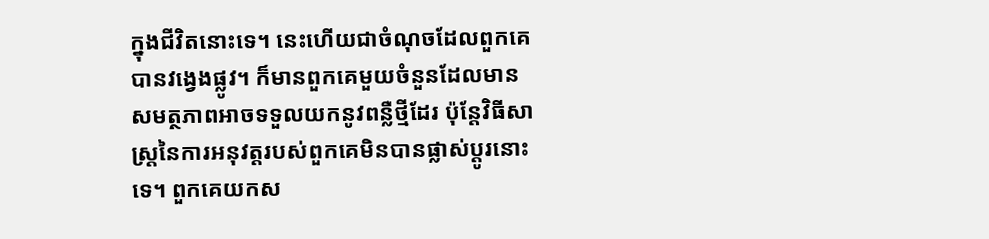ក្នុងជីវិតនោះទេ។ នេះហើយជាចំណុចដែលពួកគេបានវង្វេងផ្លូវ។ ក៏មានពួកគេមួយចំនួនដែលមានសមត្ថភាពអាចទទួលយកនូវពន្លឺថ្មីដែរ ប៉ុន្តែវិធីសាស្ត្រនៃការអនុវត្តរបស់ពួកគេមិនបានផ្លាស់ប្តូរនោះទេ។ ពួកគេយកស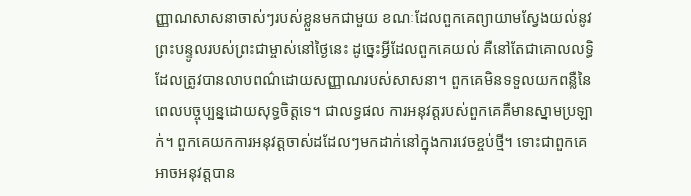ញ្ញាណសាសនាចាស់ៗរបស់ខ្លួនមកជាមួយ ខណៈដែលពួកគេព្យាយាមស្វែងយល់នូវព្រះបន្ទូលរបស់ព្រះជាម្ចាស់នៅថ្ងៃនេះ ដូច្នេះអ្វីដែលពួកគេយល់ គឺនៅតែជាគោលលទ្ធិដែលត្រូវបានលាបពណ៌ដោយសញ្ញាណរបស់សាសនា។ ពួកគេមិនទទួលយកពន្លឺនៃពេលបច្ចុប្បន្នដោយសុទ្ធចិត្តទេ។ ជាលទ្ធផល ការអនុវត្តរបស់ពួកគេគឺមានស្នាមប្រឡាក់។ ពួកគេយកការអនុវត្តចាស់ដដែលៗមកដាក់នៅក្នុងការវេចខ្ចប់ថ្មី។ ទោះជាពួកគេអាចអនុវត្តបាន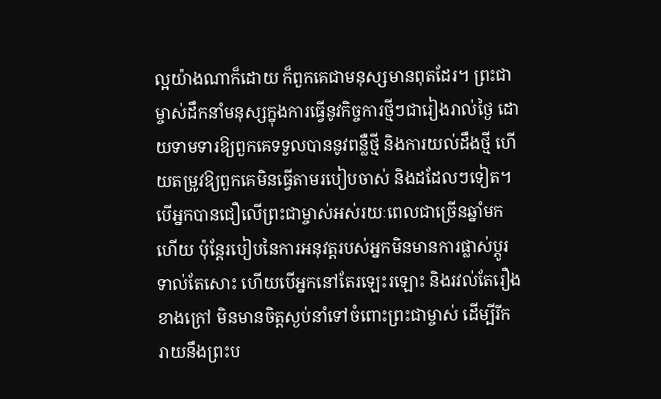ល្អយ៉ាងណាក៏ដោយ ក៏ពួកគេជាមនុស្សមានពុតដែរ។ ព្រះជាម្ចាស់ដឹកនាំមនុស្សក្នុងការធ្វើនូវកិច្ចការថ្មីៗជារៀងរាល់ថ្ងៃ ដោយទាមទារឱ្យពួកគេទទួលបាននូវពន្លឺថ្មី និងការយល់ដឹងថ្មី ហើយតម្រូវឱ្យពួកគេមិនធ្វើតាមរបៀបចាស់ និងដដែលៗទៀត។ បើអ្នកបានជឿលើព្រះជាម្ចាស់អស់រយៈពេលជាច្រើនឆ្នាំមកហើយ ប៉ុន្តែរបៀបនៃការអនុវត្តរបស់អ្នកមិនមានការផ្លាស់ប្តូរទាល់តែសោះ ហើយបើអ្នកនៅតែរឡេះរឡោះ និងរវល់តែរឿងខាងក្រៅ មិនមានចិត្តស្ងប់នាំទៅចំពោះព្រះជាម្ចាស់ ដើម្បីរីករាយនឹងព្រះប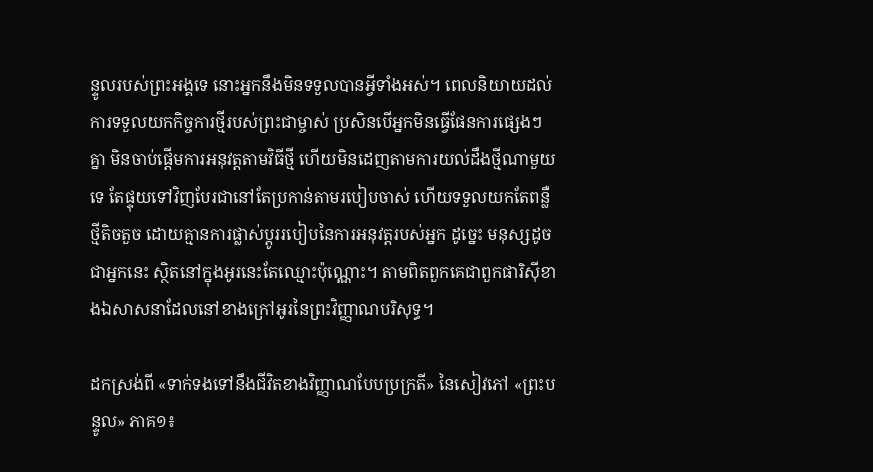ន្ទូលរបស់ព្រះអង្គទេ នោះអ្នកនឹងមិនទទួលបានអ្វីទាំងអស់។ ពេលនិយាយដល់ការទទួលយកកិច្ចការថ្មីរបស់ព្រះជាម្ចាស់ ប្រសិនបើអ្នកមិនធ្វើផែនការផ្សេងៗគ្នា មិនចាប់ផ្ដើមការអនុវត្តតាមវិធីថ្មី ហើយមិនដេញតាមការយល់ដឹងថ្មីណាមួយទេ តែផ្ទុយទៅវិញបែរជានៅតែប្រកាន់តាមរបៀបចាស់ ហើយទទួលយកតែពន្លឺថ្មីតិចតួច ដោយគ្មានការផ្លាស់ប្តូររបៀបនៃការអនុវត្តរបស់អ្នក ដូច្នេះ មនុស្សដូចជាអ្នកនេះ ស្ថិតនៅក្នុងអូរនេះតែឈ្មោះប៉ុណ្ណោះ។ តាមពិតពួកគេជាពួកផារិស៊ីខាងឯសាសនាដែលនៅខាងក្រៅអូរនៃព្រះវិញ្ញាណបរិសុទ្ធ។

ដកស្រង់ពី «ទាក់ទងទៅនឹងជីវិតខាងវិញ្ញាណបែបប្រក្រតី» នៃសៀវភៅ «ព្រះបន្ទូល» ភាគ១៖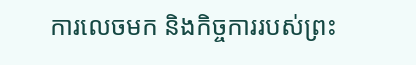ការលេចមក និងកិច្ចការរបស់ព្រះ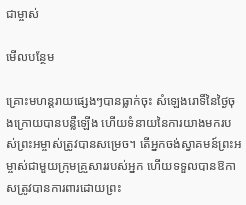ជាម្ចាស់

មើលបន្ថែម

គ្រោះមហន្តរាយផ្សេងៗបានធ្លាក់ចុះ សំឡេងរោទិ៍នៃថ្ងៃចុងក្រោយបានបន្លឺឡើង ហើយទំនាយនៃការយាងមករបស់ព្រះអម្ចាស់ត្រូវបានសម្រេច។ តើអ្នកចង់ស្វាគមន៍ព្រះអម្ចាស់ជាមួយក្រុមគ្រួសាររបស់អ្នក ហើយទទួលបានឱកាសត្រូវបានការពារដោយព្រះ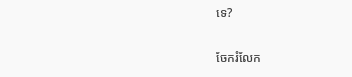ទេ?

ចែករំលែក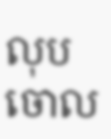លុបចោល